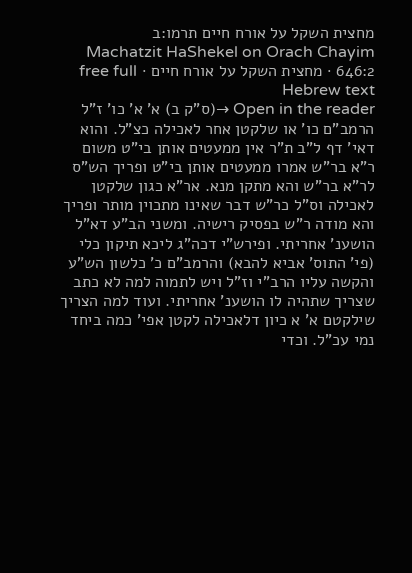מחצית השקל על אורח חיים תרמו:ב
Machatzit HaShekel on Orach Chayim 646:2 · מחצית השקל על אורח חיים · free full Hebrew text
Open in the reader →(ס"ק ב) א' א' כו' ז"ל הרמב"ם כו' או שלקטן אחר לאכילה כצ"ל. והוא דאי' דף ל"ב ת"ר אין ממעטים אותן בי"ט משום ר"א בר"ש אמרו ממעטים אותן בי"ט ופריך הש"ס לר"א בר"ש והא מתקן מנא. אר"א כגון שלקטן לאכילה וס"ל כר"ש דבר שאינו מתכוין מותר ופריך והא מודה ר"ש בפסיק רישיה. ומשני הב"ע דא"ל הושענ' אחריתי. ופירש"י דכה"ג ליכא תיקון כלי (פי' התוס' אביא להבא) והרמב"ם כ' כלשון הש"ע והקשה עליו הרב"י וז"ל ויש לתמוה למה לא כתב שצריך שתהיה לו הושענ' אחריתי. ועוד למה הצריך שילקטם א' א כיון דלאכילה לקטן אפי' כמה ביחד נמי עכ"ל. וכדי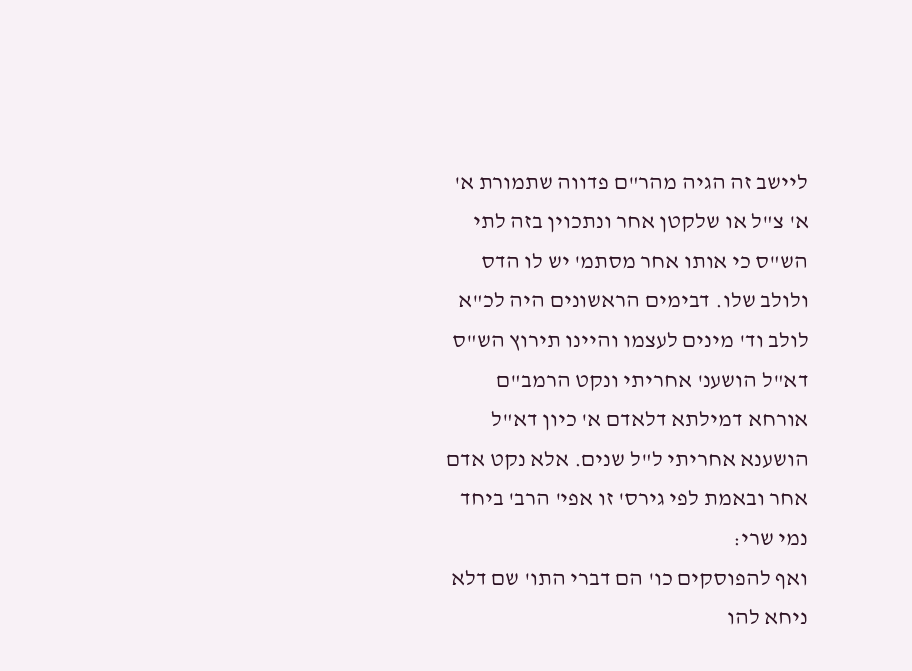ליישב זה הגיה מהר"ם פדווה שתמורת א' א' צ"ל או שלקטן אחר ונתכוין בזה לתי הש"ס כי אותו אחר מסתמ' יש לו הדס ולולב שלו. דבימים הראשונים היה לכ"א לולב וד' מינים לעצמו והיינו תירוץ הש"ס דא"ל הושענ' אחריתי ונקט הרמב"ם אורחא דמילתא דלאדם א' כיון דא"ל הושענא אחריתי ל"ל שנים. אלא נקט אדם אחר ובאמת לפי גירס' זו אפי' הרב' ביחד נמי שרי:
ואף להפוסקים כו' הם דברי התו' שם דלא ניחא להו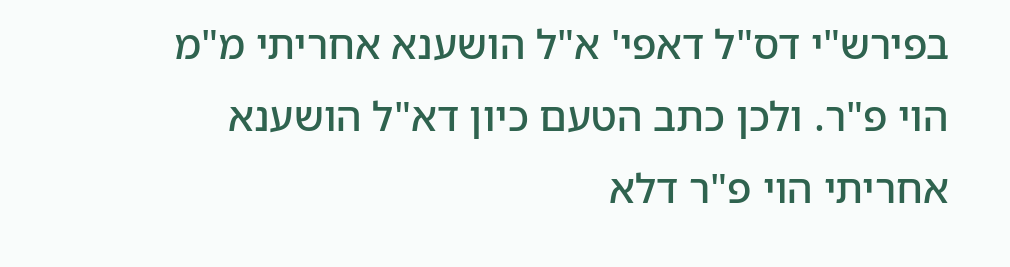בפירש"י דס"ל דאפי' א"ל הושענא אחריתי מ"מ הוי פ"ר. ולכן כתב הטעם כיון דא"ל הושענא אחריתי הוי פ"ר דלא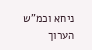ניחא וכמ"ש הערוך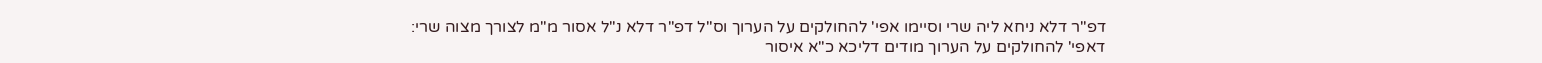דפ"ר דלא ניחא ליה שרי וסיימו אפי' להחולקים על הערוך וס"ל דפ"ר דלא נ"ל אסור מ"מ לצורך מצוה שרי:
דאפי' להחולקים על הערוך מודים דליכא כ"א איסור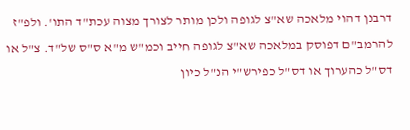דרבנן דהוי מלאכה שא"צ לגופה ולכן מותר לצורך מצוה עכת"ד התו'. ולפ"ז להרמב"ם דפוסק במלאכה שא"צ לגופה חייב וכמ"ש מ"א ס"ס של"ד. צ"ל או דס"ל כהערוך או דס"ל כפירש"י הנ"ל כיון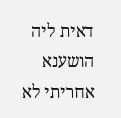דאית ליה הושענא אחריתי לא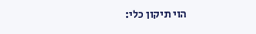הוי תיקון כלי: